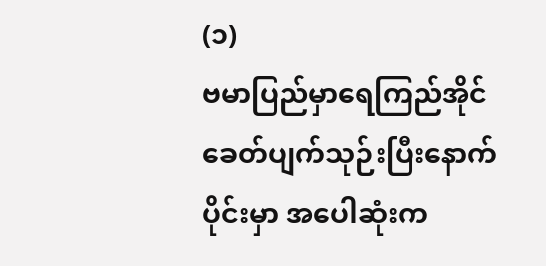(၁)
ဗမာပြည်မှာရေကြည်အိုင်ခေတ်ပျက်သုဉ်းပြီးနောက်ပိုင်းမှာ အပေါဆုံးက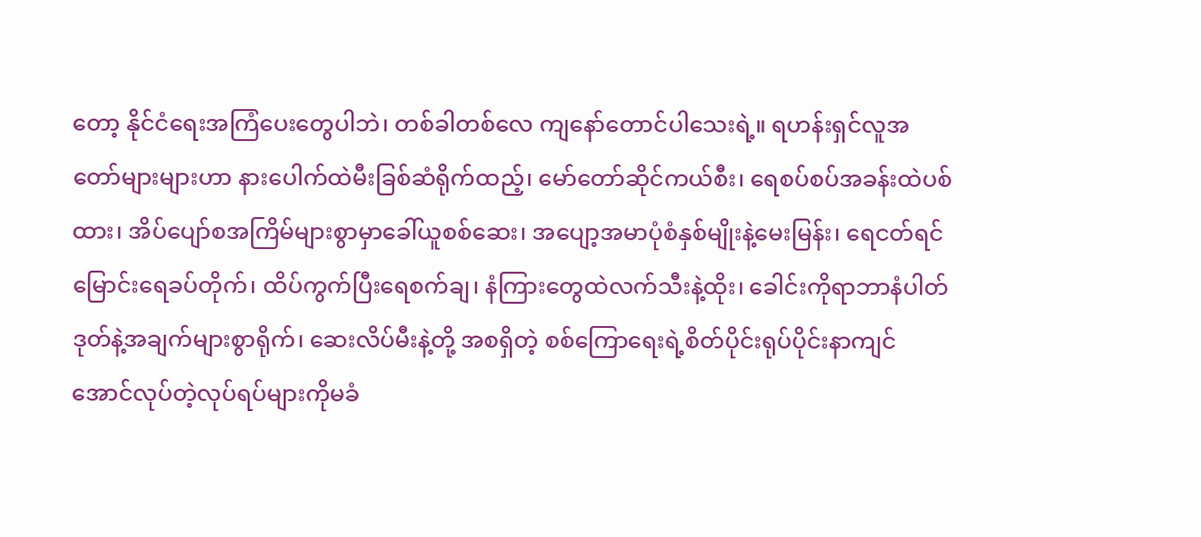တော့ နိုင်ငံရေးအကြံပေးတွေပါဘဲ၊ တစ်ခါတစ်လေ ကျနော်တောင်ပါသေးရဲ့။ ရဟန်းရှင်လူအတော်များများဟာ နားပေါက်ထဲမီးခြစ်ဆံရိုက်ထည့်၊ မော်တော်ဆိုင်ကယ်စီး၊ ရေစပ်စပ်အခန်းထဲပစ်ထား၊ အိပ်ပျော်စအကြိမ်များစွာမှာခေါ်ယူစစ်ဆေး၊ အပျော့အမာပုံစံနှစ်မျိုးနဲ့မေးမြန်း၊ ရေငတ်ရင်မြောင်းရေခပ်တိုက်၊ ထိပ်ကွက်ပြီးရေစက်ချ၊ နံကြားတွေထဲလက်သီးနဲ့ထိုး၊ ခေါင်းကိုရာဘာနံပါတ်ဒုတ်နဲ့အချက်များစွာရိုက်၊ ဆေးလိပ်မီးနဲ့တို့ အစရှိတဲ့ စစ်ကြောရေးရဲ့စိတ်ပိုင်းရုပ်ပိုင်းနာကျင်အောင်လုပ်တဲ့လုပ်ရပ်များကိုမခံ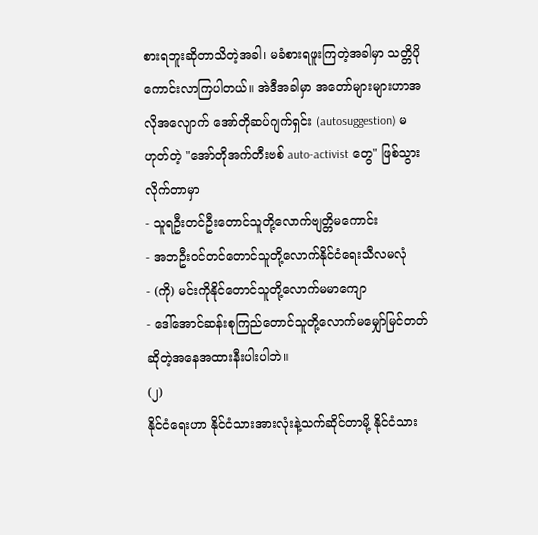စားရဘူးဆိုတာသိတဲ့အခါ၊ မခံစားရဖူးကြတဲ့အခါမှာ သတ္တိပိုကောင်းလာကြပါတယ်။ အဲဒီအခါမှာ အတော်များများဟာအလိုအလျောက် အော်တိုဆပ်ဂျက်ရှင်း (autosuggestion) မဟုတ်တဲ့ "အော်တိုအက်တီးဗစ် auto-activist တွေ" ဖြစ်သွားလိုက်တာမှာ
- သူရဦးတင်ဦးတောင်သူတို့လောက်ဗျတ္တိမကောင်း
- အဘဦးဝင်တင်တောင်သူတို့လောက်နိုင်ငံရေးသီလမလုံ
- (ကို) မင်းကိုနိုင်တောင်သူတို့လောက်မမာကျော
- ဒေါ်အောင်ဆန်းစုကြည်တောင်သူတို့လောက်မမျှော်မြင်တတ်
ဆိုတဲ့အနေအထားနီးပါးပါဘဲ။
(၂)
နိုင်ငံရေးဟာ နိုင်ငံသားအားလုံးနဲ့သက်ဆိုင်တာမို့ နိုင်ငံသား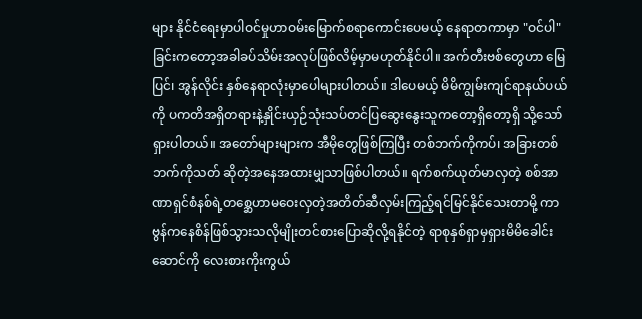များ နိုင်ငံရေးမှာပါဝင်မှုဟာဝမ်းမြောက်စရာကောင်းပေမယ့် နေရာတကာမှာ "ဝင်ပါ" ခြင်းကတော့အခါခပ်သိမ်းအလုပ်ဖြစ်လိမ့်မှာမဟုတ်နိုင်ပါ။ အက်တီးဗစ်တွေဟာ မြေပြင်၊ အွန်လိုင်း နှစ်နေရာလုံးမှာပေါများပါတယ်။ ဒါပေမယ့် မိမိကျွမ်းကျင်ရာနယ်ပယ်ကို ပကတိအရှိတရားနဲ့နှိုင်းယှဉ်သုံးသပ်တင်ပြဆွေးနွေးသူကတော့ရှိတော့ရှိ သို့သော်ရှားပါတယ်။ အတော်များများက အီမိုတွေဖြစ်ကြပြီး တစ်ဘက်ကိုကပ်၊ အခြားတစ်ဘက်ကိုသတ် ဆိုတဲ့အနေအထားမျှသာဖြစ်ပါတယ်။ ရက်စက်ယုတ်မာလှတဲ့ စစ်အာဏာရှင်စံနစ်ရဲ့တစ္ဆေဟာမဝေးလှတဲ့အတိတ်ဆီလှမ်းကြည့်ရင်မြင်နိုင်သေးတာမို့ ကာဗွန်ကနေစိန်ဖြစ်သွားသလိုမျိုးတင်စားပြောဆိုလို့ရနိုင်တဲ့ ရာစုနှစ်ရှာမှရှားမိမိခေါင်းဆောင်ကို လေးစားကိုးကွယ်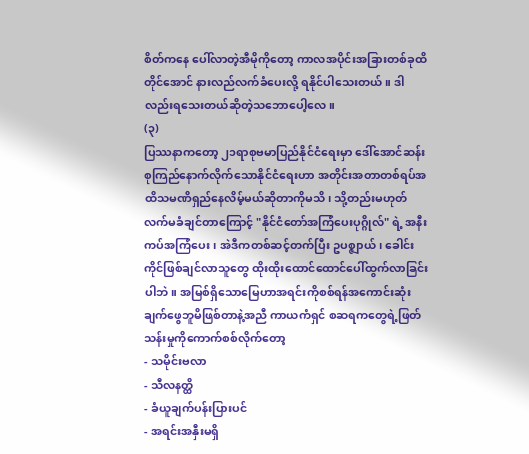စိတ်ကနေ ပေါ်လာတဲ့အီမိုကိုတော့ ကာလအပိုင်းအခြားတစ်ခုထိတိုင်အောင် နားလည်လက်ခံပေးလို့ ရနိုင်ပါသေးတယ်။ ဒါလည်းရသေးတယ်ဆိုတဲ့သဘောပေါ့လေ။
(၃)
ပြဿနာကတော့ ၂၁ရာစုဗမာပြည်နိုင်ငံရေးမှာ ဒေါ်အောင်ဆန်းစုကြည်နောက်လိုက်သောနိုင်ငံရေးဟာ အတိုင်းအတာတစ်ရပ်အထိသမဏိရှည်နေလိမ့်မယ်ဆိုတာကိုမသိ၊ သို့တည်းမဟုတ်လက်မခံချင်တာကြောင့် "နိုင်ငံတော်အကြံပေးပုဂ္ဂိုလ်" ရဲ့ အနီးကပ်အကြံပေး၊ အဲဒီကတစ်ဆင့်တက်ပြီး ဥပစ္ဇျာယ်၊ ခေါင်းကိုင်ဖြစ်ချင်လာသူတွေ ထိုးထိုးထောင်ထောင်ပေါ်ထွက်လာခြင်းပါဘဲ။ အမြစ်ရှိသောမြေဟာအရင်းကိုစစ်ရန်အကောင်းဆုံးချက်ဖွေဘူမိဖြစ်တာနဲ့အညီ ကာယကံရှင် စဆရကတွေရဲ့ဖြတ်သန်းမှုကိုကောက်စစ်လိုက်တော့
- သမိုင်းဗလာ
- သီလနတ္ထိ
- ခံယူချက်ပန်းပြားပင်
- အရင်းအနှီးမရှိ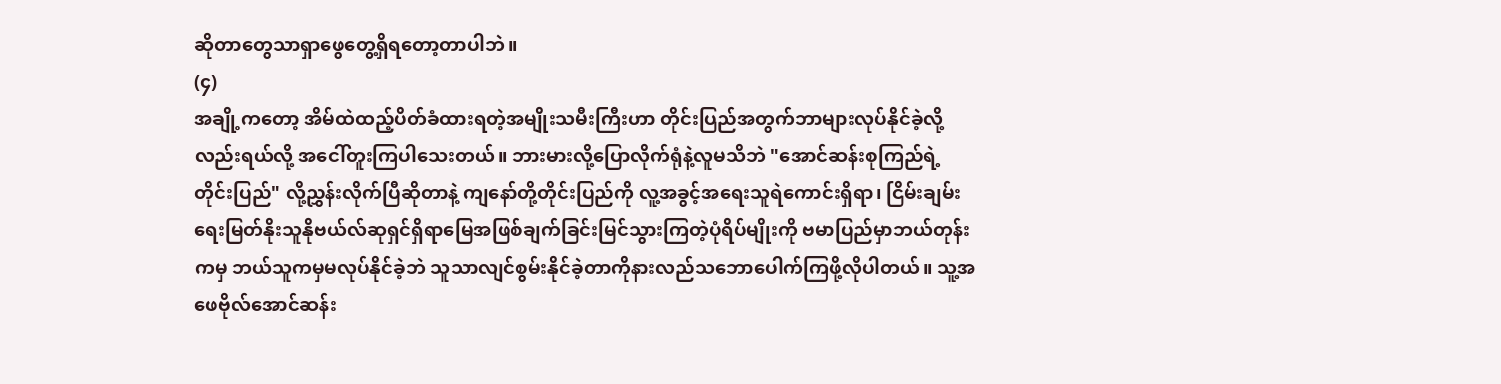ဆိုတာတွေသာရှာဖွေတွေ့ရှိရတော့တာပါဘဲ။
(၄)
အချို့ကတော့ အိမ်ထဲထည့်ပိတ်ခံထားရတဲ့အမျိုးသမီးကြီးဟာ တိုင်းပြည်အတွက်ဘာများလုပ်နိုင်ခဲ့လို့လည်းရယ်လို့ အငေါ်တူးကြပါသေးတယ်။ ဘားမားလို့ပြောလိုက်ရုံနဲ့လူမသိဘဲ "အောင်ဆန်းစုကြည်ရဲ့တိုင်းပြည်" လို့ညွှန်းလိုက်ပြီဆိုတာနဲ့ ကျနော်တို့တိုင်းပြည်ကို လူ့အခွင့်အရေးသူရဲကောင်းရှိရာ၊ ငြိမ်းချမ်းရေးမြတ်နိုးသူနိုဗယ်လ်ဆုရှင်ရှိရာမြေအဖြစ်ချက်ခြင်းမြင်သွားကြတဲ့ပုံရိပ်မျိုးကို ဗမာပြည်မှာဘယ်တုန်းကမှ ဘယ်သူကမှမလုပ်နိုင်ခဲ့ဘဲ သူသာလျင်စွမ်းနိုင်ခဲ့တာကိုနားလည်သဘောပေါက်ကြဖို့လိုပါတယ်။ သူ့အဖေဗိုလ်အောင်ဆန်း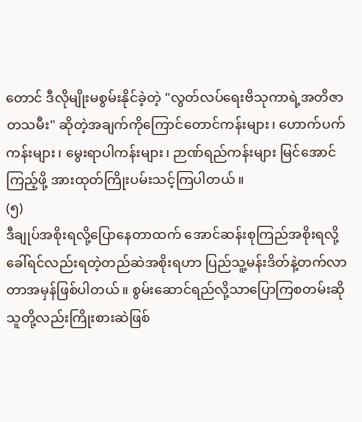တောင် ဒီလိုမျိုးမစွမ်းနိုင်ခဲ့တဲ့ "လွတ်လပ်ရေးဗိသုကာရဲ့အတိဇာတသမီး" ဆိုတဲ့အချက်ကိုကြောင်တောင်ကန်းများ၊ ဟောက်ပက်ကန်းများ၊ မွေးရာပါကန်းများ၊ ဉာဏ်ရည်ကန်းများ မြင်အောင်ကြည့်ဖို့ အားထုတ်ကြိုးပမ်းသင့်ကြပါတယ်။
(၅)
ဒီချုပ်အစိုးရလို့ပြောနေတာထက် အောင်ဆန်းစုကြည်အစိုးရလို့ခေါ်ရင်လည်းရတဲ့တည်ဆဲအစိုးရဟာ ပြည်သူ့မန်းဒိတ်နဲ့တက်လာတာအမှန်ဖြစ်ပါတယ်။ စွမ်းဆောင်ရည်လို့သာပြောကြစတမ်းဆို သူတို့လည်းကြိုးစားဆဲဖြစ်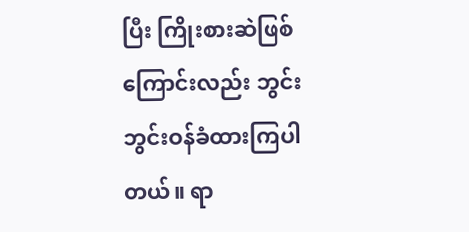ပြီး ကြိုးစားဆဲဖြစ်ကြောင်းလည်း ဘွင်းဘွင်းဝန်ခံထားကြပါတယ်။ ရာ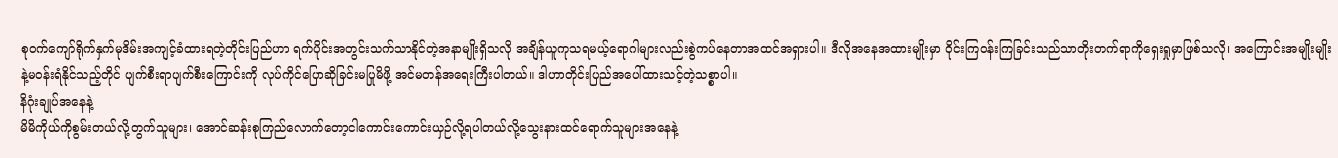စုဝက်ကျော်ရိုက်နှက်မုဒိမ်းအကျင့်ခံထားရတဲ့တိုင်းပြည်ဟာ ရက်ပိုင်းအတွင်းသက်သာနိုင်တဲ့အနာမျိုးရှိသလို အချိန်ယူကုသရမယ့်ရောဂါများလည်းစွဲကပ်နေတာအထင်အရှားပါ။ ဒီလိုအနေအထားမျိုးမှာ ဝိုင်းကြဝန်းကြခြင်းသည်သာတိုးတက်ရာကိုရှေးရှုမှာဖြစ်သလို၊ အကြောင်းအမျိုးမျိုးနဲ့မဝန်းရံနိုင်သည့်တိုင် ပျက်စီးရာပျက်စီးကြောင်းကို လုပ်ကိုင်ပြောဆိုခြင်းမပြုမိဖို့ အင်မတန်အရေးကြီးပါတယ်။ ဒါဟာတိုင်းပြည်အပေါ်ထားသင့်တဲ့သစ္စာပါ။
နိဂုံးချုပ်အနေနဲ့
မိမိကိုယ်ကိုစွမ်းတယ်လို့တွက်သူများ၊ အောင်ဆန်းစုကြည်လောက်တော့ငါကောင်းကောင်းယှဉ်လို့ရပါတယ်လို့သွေးနားထင်ရောက်သူများအနေနဲ့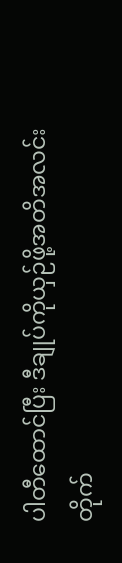ပါတီထောင်ပြီး ဒီချုပ်ကိုယှဉ်ဖို့အတိအလင်းတိုက်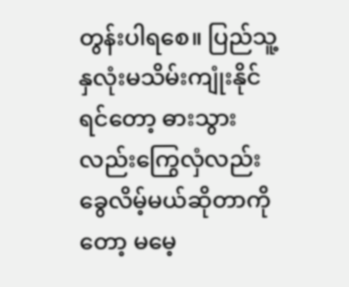တွန်းပါရစေ။ ပြည်သူ့နှလုံးမသိမ်းကျုံးနိုင်ရင်တော့ ဓားသွားလည်းကြွေလှံလည်းခွေလိမ့်မယ်ဆိုတာကိုတော့ မမေ့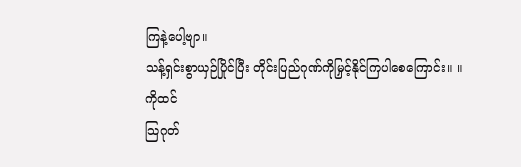ကြနဲ့ပေါ့ဗျာ။
သန့်ရှင်းစွာယှဉ်ပြိုင်ပြီး တိုင်းပြည်ဂုဏ်ကိုမြှင့်နိုင်ကြပါစေကြောင်း။ ။
ကိုထင်
သြဂုတ်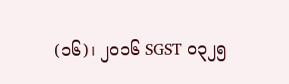(၁၆)၊ ၂၀၁၆ SGST ၀၃၂၅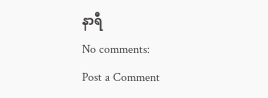နာရီ
No comments:
Post a Comment